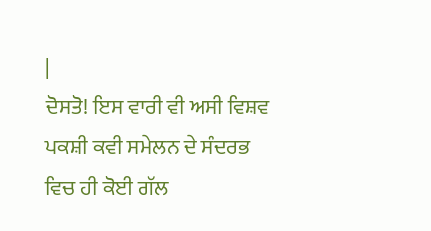|
ਦੋਸਤੋ! ਇਸ ਵਾਰੀ ਵੀ ਅਸੀ ਵਿਸ਼ਵ ਪਕਸ਼ੀ ਕਵੀ ਸਮੇਲਨ ਦੇ ਸੰਦਰਭ ਵਿਚ ਹੀ ਕੋਈ ਗੱਲ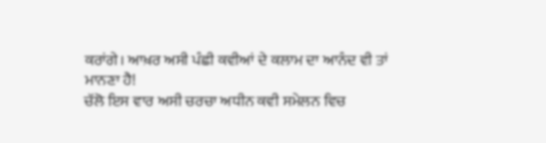ਕਰਾਂਗੇ। ਆਖ਼ਰ ਅਸੀ ਪੰਛੀ ਕਵੀਆਂ ਦੇ ਕਲਾਮ ਦਾ ਆਨੰਦ ਵੀ ਤਾਂ ਮਾਨਣਾ ਹੈ!
ਚੱਲੋ ਇਸ ਵਾਰ ਅਸੀ ਚਰਚਾ ਅਧੀਨ ਕਵੀ ਸਮੇਲਨ ਵਿਚ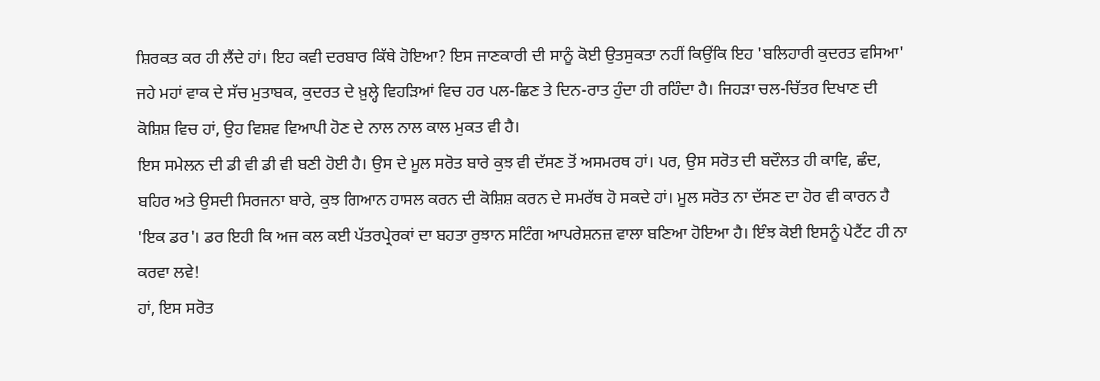ਸ਼ਿਰਕਤ ਕਰ ਹੀ ਲੈਂਦੇ ਹਾਂ। ਇਹ ਕਵੀ ਦਰਬਾਰ ਕਿੱਥੇ ਹੋਇਆ? ਇਸ ਜਾਣਕਾਰੀ ਦੀ ਸਾਨੂੰ ਕੋਈ ਉਤਸੁਕਤਾ ਨਹੀਂ ਕਿਉਂਕਿ ਇਹ 'ਬਲਿਹਾਰੀ ਕੁਦਰਤ ਵਸਿਆ' ਜਹੇ ਮਹਾਂ ਵਾਕ ਦੇ ਸੱਚ ਮੁਤਾਬਕ, ਕੁਦਰਤ ਦੇ ਖ਼ੁਲ੍ਹੇ ਵਿਹੜਿਆਂ ਵਿਚ ਹਰ ਪਲ-ਛਿਣ ਤੇ ਦਿਨ-ਰਾਤ ਹੁੰਦਾ ਹੀ ਰਹਿੰਦਾ ਹੈ। ਜਿਹੜਾ ਚਲ-ਚਿੱਤਰ ਦਿਖਾਣ ਦੀ ਕੋਸ਼ਿਸ਼ ਵਿਚ ਹਾਂ, ਉਹ ਵਿਸ਼ਵ ਵਿਆਪੀ ਹੋਣ ਦੇ ਨਾਲ ਨਾਲ ਕਾਲ ਮੁਕਤ ਵੀ ਹੈ।
ਇਸ ਸਮੇਲਨ ਦੀ ਡੀ ਵੀ ਡੀ ਵੀ ਬਣੀ ਹੋਈ ਹੈ। ਉਸ ਦੇ ਮੂਲ ਸਰੋਤ ਬਾਰੇ ਕੁਝ ਵੀ ਦੱਸਣ ਤੋਂ ਅਸਮਰਥ ਹਾਂ। ਪਰ, ਉਸ ਸਰੋਤ ਦੀ ਬਦੌਲਤ ਹੀ ਕਾਵਿ, ਛੰਦ, ਬਹਿਰ ਅਤੇ ਉਸਦੀ ਸਿਰਜਨਾ ਬਾਰੇ, ਕੁਝ ਗਿਆਨ ਹਾਸਲ ਕਰਨ ਦੀ ਕੋਸ਼ਿਸ਼ ਕਰਨ ਦੇ ਸਮਰੱਥ ਹੋ ਸਕਦੇ ਹਾਂ। ਮੂਲ ਸਰੋਤ ਨਾ ਦੱਸਣ ਦਾ ਹੋਰ ਵੀ ਕਾਰਨ ਹੈ 'ਇਕ ਡਰ'। ਡਰ ਇਹੀ ਕਿ ਅਜ ਕਲ ਕਈ ਪੱਤਰਪ੍ਰੇਰਕਾਂ ਦਾ ਬਹਤਾ ਰੁਝਾਨ ਸਟਿੰਗ ਆਪਰੇਸ਼ਨਜ਼ ਵਾਲਾ ਬਣਿਆ ਹੋਇਆ ਹੈ। ਇੰਝ ਕੋਈ ਇਸਨੂੰ ਪੇਟੈਂਟ ਹੀ ਨਾ ਕਰਵਾ ਲਵੇ!
ਹਾਂ, ਇਸ ਸਰੋਤ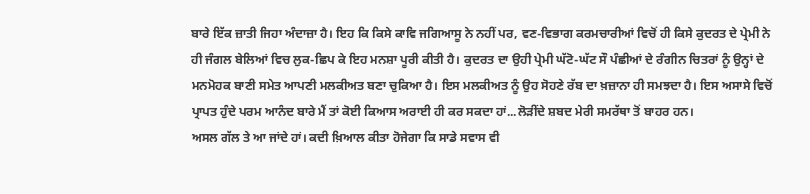ਬਾਰੇ ਇੱਕ ਜ਼ਾਤੀ ਜਿਹਾ ਅੰਦਾਜ਼ਾ ਹੈ। ਇਹ ਕਿ ਕਿਸੇ ਕਾਵਿ ਜਗਿਆਸੂ ਨੇ ਨਹੀਂ ਪਰ, ਵਣ-ਵਿਭਾਗ ਕਰਮਚਾਰੀਆਂ ਵਿਚੋਂ ਹੀ ਕਿਸੇ ਕੁਦਰਤ ਦੇ ਪ੍ਰੇਮੀ ਨੇ ਹੀ ਜੰਗਲ ਬੇਲਿਆਂ ਵਿਚ ਲੁਕ-ਛਿਪ ਕੇ ਇਹ ਮਨਸ਼ਾ ਪੂਰੀ ਕੀਤੀ ਹੈ। ਕੁਦਰਤ ਦਾ ਉਹੀ ਪ੍ਰੇਮੀ ਘੱਟੋ-ਘੱਟ ਸੌ ਪੰਛੀਆਂ ਦੇ ਰੰਗੀਨ ਚਿਤਰਾਂ ਨੂੰ ਉਨ੍ਹਾਂ ਦੇ ਮਨਮੋਹਕ ਬਾਣੀ ਸਮੇਤ ਆਪਣੀ ਮਲਕੀਅਤ ਬਣਾ ਚੁਕਿਆ ਹੈ। ਇਸ ਮਲਕੀਅਤ ਨੂੰ ਉਹ ਸੋਹਣੇ ਰੱਬ ਦਾ ਖ਼ਜ਼ਾਨਾ ਹੀ ਸਮਝਦਾ ਹੈ। ਇਸ ਅਸਾਸੇ ਵਿਚੋਂ ਪ੍ਰਾਪਤ ਹੁੰਦੇ ਪਰਮ ਆਨੰਦ ਬਾਰੇ ਮੈਂ ਤਾਂ ਕੋਈ ਕਿਆਸ ਅਰਾਈ ਹੀ ਕਰ ਸਕਦਾ ਹਾਂ...ਲੋੜੀਂਦੇ ਸ਼ਬਦ ਮੇਰੀ ਸਮਰੱਥਾ ਤੋਂ ਬਾਹਰ ਹਨ।
ਅਸਲ ਗੱਲ ਤੇ ਆ ਜਾਂਦੇ ਹਾਂ। ਕਦੀ ਖ਼ਿਆਲ ਕੀਤਾ ਹੋਜੇਗਾ ਕਿ ਸਾਡੇ ਸਵਾਸ ਵੀ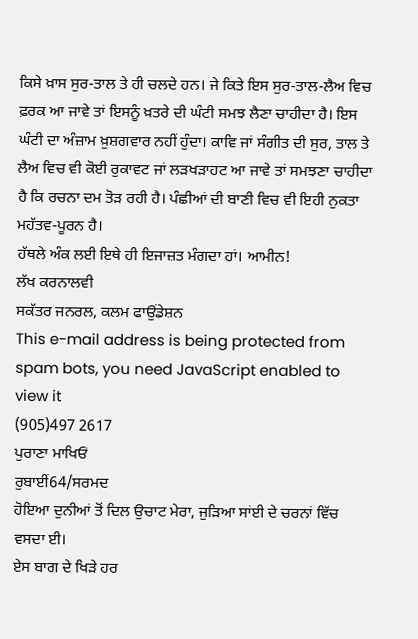ਕਿਸੇ ਖ਼ਾਸ ਸੁਰ-ਤਾਲ ਤੇ ਹੀ ਚਲਦੇ ਹਨ। ਜੇ ਕਿਤੇ ਇਸ ਸੁਰ-ਤਾਲ-ਲੈਅ ਵਿਚ ਫ਼ਰਕ ਆ ਜਾਵੇ ਤਾਂ ਇਸਨੂੰ ਖ਼ਤਰੇ ਦੀ ਘੰਟੀ ਸਮਝ ਲੈਣਾ ਚਾਹੀਦਾ ਹੈ। ਇਸ ਘੰਟੀ ਦਾ ਅੰਜ਼ਾਮ ਖ਼ੁਸ਼ਗਵਾਰ ਨਹੀਂ ਹੁੰਦਾ। ਕਾਵਿ ਜਾਂ ਸੰਗੀਤ ਦੀ ਸੁਰ, ਤਾਲ ਤੇ ਲੈਅ ਵਿਚ ਵੀ ਕੋਈ ਰੁਕਾਵਟ ਜਾਂ ਲੜਖੜਾਹਟ ਆ ਜਾਵੇ ਤਾਂ ਸਮਝਣਾ ਚਾਹੀਦਾ ਹੈ ਕਿ ਰਚਨਾ ਦਮ ਤੋੜ ਰਹੀ ਹੈ। ਪੰਛੀਆਂ ਦੀ ਬਾਣੀ ਵਿਚ ਵੀ ਇਹੀ ਨੁਕਤਾ ਮਹੱਤਵ-ਪੂਰਨ ਹੈ।
ਹੱਥਲੇ ਅੰਕ ਲਈ ਇਥੇ ਹੀ ਇਜਾਜ਼ਤ ਮੰਗਦਾ ਹਾਂ। ਆਮੀਨ!
ਲੱਖ ਕਰਨਾਲਵੀ
ਸਕੱਤਰ ਜਨਰਲ, ਕਲਮ ਫਾਉਂਡੇਸ਼ਨ
This e-mail address is being protected from spam bots, you need JavaScript enabled to view it
(905)497 2617
ਪੁਰਾਣਾ ਮਾਖਿਓਂ
ਰੁਬਾਈਂ64/ਸਰਮਦ
ਹੋਇਆ ਦੁਨੀਆਂ ਤੋਂ ਦਿਲ ਉਚਾਟ ਮੇਰਾ, ਜੁੜਿਆ ਸਾਂਈ ਦੇ ਚਰਨਾਂ ਵਿੱਚ ਵਸਦਾ ਈ।
ਏਸ ਬਾਗ ਦੇ ਖਿੜੇ ਹਰ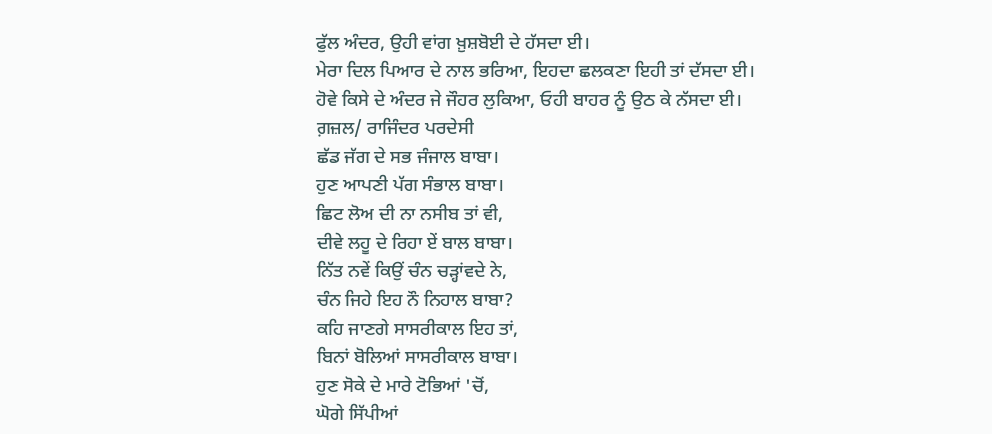ਫੁੱਲ ਅੰਦਰ, ਉਹੀ ਵਾਂਗ ਖ਼ੁਸ਼ਬੋਈ ਦੇ ਹੱਸਦਾ ਈ।
ਮੇਰਾ ਦਿਲ ਪਿਆਰ ਦੇ ਨਾਲ ਭਰਿਆ, ਇਹਦਾ ਛਲਕਣਾ ਇਹੀ ਤਾਂ ਦੱਸਦਾ ਈ।
ਹੋਵੇ ਕਿਸੇ ਦੇ ਅੰਦਰ ਜੇ ਜੌਹਰ ਲੁਕਿਆ, ਓਹੀ ਬਾਹਰ ਨੂੰ ਉਠ ਕੇ ਨੱਸਦਾ ਈ।
ਗ਼ਜ਼ਲ/ ਰਾਜਿੰਦਰ ਪਰਦੇਸੀ
ਛੱਡ ਜੱਗ ਦੇ ਸਭ ਜੰਜਾਲ ਬਾਬਾ।
ਹੁਣ ਆਪਣੀ ਪੱਗ ਸੰਭਾਲ ਬਾਬਾ।
ਛਿਟ ਲੋਅ ਦੀ ਨਾ ਨਸੀਬ ਤਾਂ ਵੀ,
ਦੀਵੇ ਲਹੂ ਦੇ ਰਿਹਾ ਏਂ ਬਾਲ ਬਾਬਾ।
ਨਿੱਤ ਨਵੇਂ ਕਿਉਂ ਚੰਨ ਚੜ੍ਹਾਂਵਦੇ ਨੇ,
ਚੰਨ ਜਿਹੇ ਇਹ ਨੌ ਨਿਹਾਲ ਬਾਬਾ?
ਕਹਿ ਜਾਣਗੇ ਸਾਸਰੀਕਾਲ ਇਹ ਤਾਂ,
ਬਿਨਾਂ ਬੋਲਿਆਂ ਸਾਸਰੀਕਾਲ ਬਾਬਾ।
ਹੁਣ ਸੋਕੇ ਦੇ ਮਾਰੇ ਟੋਭਿਆਂ 'ਚੋਂ,
ਘੋਗੇ ਸਿੱਪੀਆਂ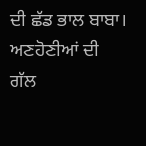ਦੀ ਛੱਡ ਭਾਲ ਬਾਬਾ।
ਅਣਹੋਣੀਆਂ ਦੀ ਗੱਲ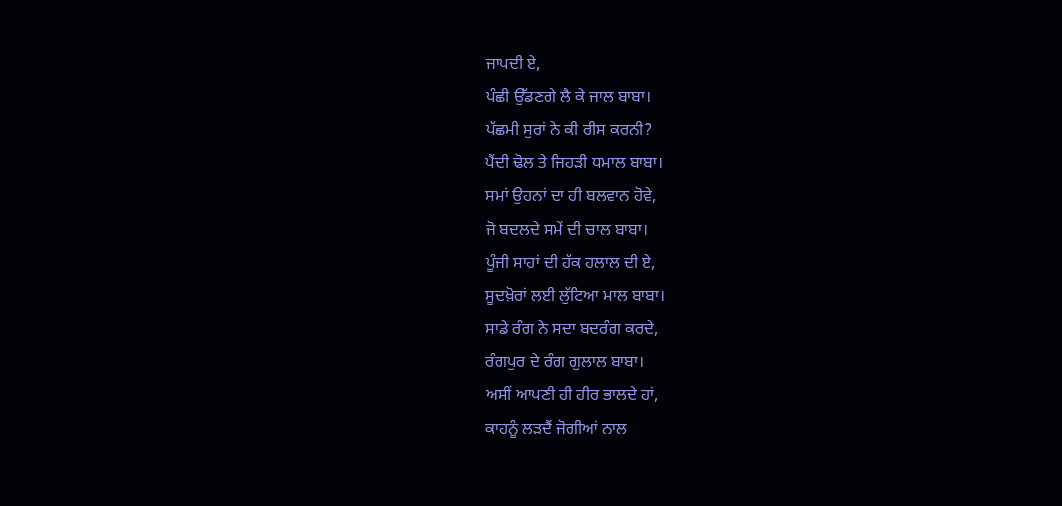ਜਾਪਦੀ ਏ,
ਪੰਛੀ ਉੱਡਣਗੇ ਲੈ ਕੇ ਜਾਲ ਬਾਬਾ।
ਪੱਛਮੀ ਸੁਰਾਂ ਨੇ ਕੀ ਰੀਸ ਕਰਨੀ?
ਪੈਂਦੀ ਢੋਲ ਤੇ ਜਿਹੜੀ ਧਮਾਲ ਬਾਬਾ।
ਸਮਾਂ ਉਹਨਾਂ ਦਾ ਹੀ ਬਲਵਾਨ ਹੋਵੇ,
ਜੋ ਬਦਲਦੇ ਸਮੇਂ ਦੀ ਚਾਲ ਬਾਬਾ।
ਪੂੰਜੀ ਸਾਹਾਂ ਦੀ ਹੱਕ ਹਲਾਲ ਦੀ ਏ,
ਸੂਦਖ਼ੋਰਾਂ ਲਈ ਲੁੱਟਿਆ ਮਾਲ ਬਾਬਾ।
ਸਾਡੇ ਰੰਗ ਨੇ ਸਦਾ ਬਦਰੰਗ ਕਰਦੇ,
ਰੰਗਪੁਰ ਦੇ ਰੰਗ ਗੁਲਾਲ ਬਾਬਾ।
ਅਸੀਂ ਆਪਣੀ ਹੀ ਹੀਰ ਭਾਲਦੇ ਹਾਂ,
ਕਾਹਨੂੰ ਲੜਦੈਂ ਜੋਗੀਆਂ ਨਾਲ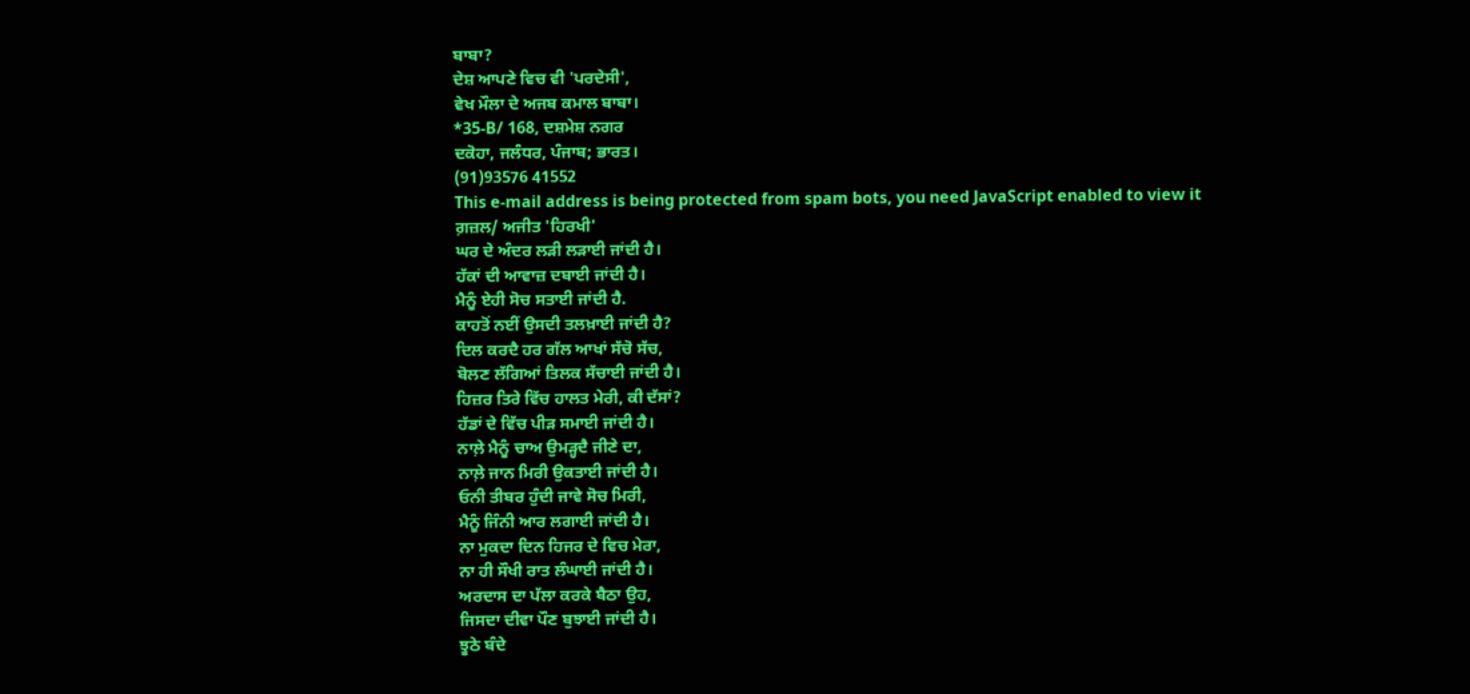ਬਾਬਾ?
ਦੇਸ਼ ਆਪਣੇ ਵਿਚ ਵੀ 'ਪਰਦੇਸੀ',
ਵੇਖ ਮੌਲਾ ਦੇ ਅਜਬ ਕਮਾਲ ਬਾਬਾ।
*35-B/ 168, ਦਸ਼ਮੇਸ਼ ਨਗਰ
ਦਕੋਹਾ, ਜਲੰਧਰ, ਪੰਜਾਬ; ਭਾਰਤ।
(91)93576 41552
This e-mail address is being protected from spam bots, you need JavaScript enabled to view it
ਗ਼ਜ਼ਲ/ ਅਜੀਤ 'ਹਿਰਖੀ'
ਘਰ ਦੇ ਅੰਦਰ ਲੜੀ ਲੜਾਈ ਜਾਂਦੀ ਹੈ।
ਹੱਕਾਂ ਦੀ ਆਵਾਜ਼ ਦਬਾਈ ਜਾਂਦੀ ਹੈ।
ਮੈਨੂੰ ਏਹੀ ਸੋਚ ਸਤਾਈ ਜਾਂਦੀ ਹੈ.
ਕਾਹਤੋਂ ਨਈਂ ਉਸਦੀ ਤਲਖ਼ਾਈ ਜਾਂਦੀ ਹੈ?
ਦਿਲ ਕਰਦੈ ਹਰ ਗੱਲ ਆਖਾਂ ਸੱਚੋ ਸੱਚ,
ਬੋਲਣ ਲੱਗਿਆਂ ਤਿਲਕ ਸੱਚਾਈ ਜਾਂਦੀ ਹੈ।
ਹਿਜ਼ਰ ਤਿਰੇ ਵਿੱਚ ਹਾਲਤ ਮੇਰੀ, ਕੀ ਦੱਸਾਂ?
ਹੱਡਾਂ ਦੇ ਵਿੱਚ ਪੀੜ ਸਮਾਈ ਜਾਂਦੀ ਹੈ।
ਨਾਲ਼ੇ ਮੈਨੂੰ ਚਾਅ ਉਮੜ੍ਹਦੈ ਜੀਣੇ ਦਾ,
ਨਾਲ਼ੇ ਜਾਨ ਮਿਰੀ ਉਕਤਾਈ ਜਾਂਦੀ ਹੈ।
ਓਨੀ ਤੀਬਰ ਹੁੰਦੀ ਜਾਵੇ ਸੋਚ ਮਿਰੀ,
ਮੈਨੂੰ ਜਿੰਨੀ ਆਰ ਲਗਾਈ ਜਾਂਦੀ ਹੈ।
ਨਾ ਮੁਕਦਾ ਦਿਨ ਹਿਜਰ ਦੇ ਵਿਚ ਮੇਰਾ,
ਨਾ ਹੀ ਸੌਖੀ ਰਾਤ ਲੰਘਾਈ ਜਾਂਦੀ ਹੈ।
ਅਰਦਾਸ ਦਾ ਪੱਲਾ ਕਰਕੇ ਬੈਠਾ ਉਹ,
ਜਿਸਦਾ ਦੀਵਾ ਪੌਣ ਬੁਝਾਈ ਜਾਂਦੀ ਹੈ।
ਝੂਠੇ ਬੰਦੇ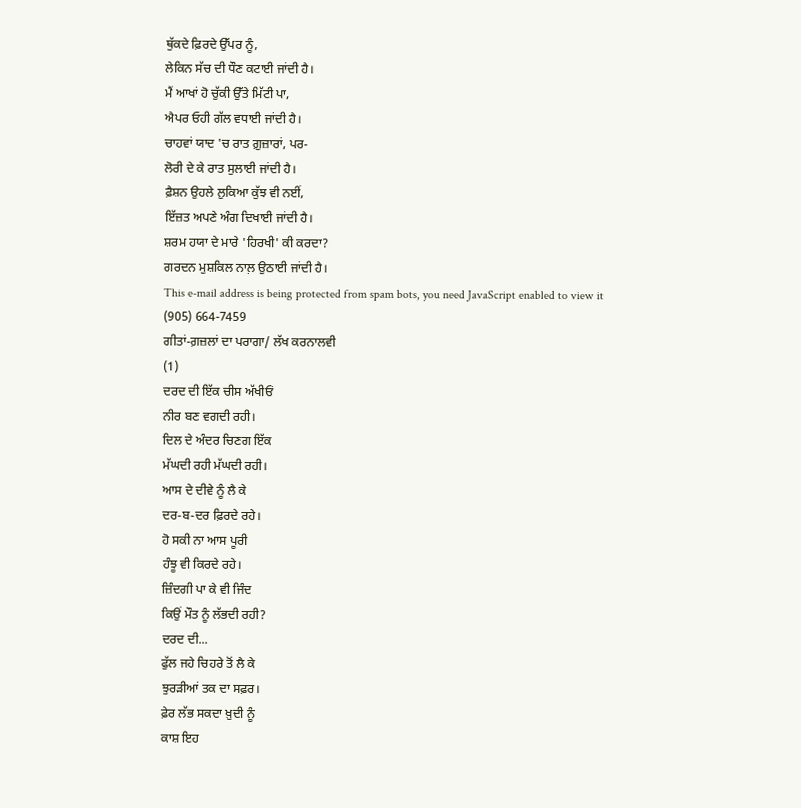ਥੁੱਕਦੇ ਫ਼ਿਰਦੇ ਉੱਪਰ ਨੂੰ,
ਲੇਕਿਨ ਸੱਚ ਦੀ ਧੌਣ ਕਟਾਈ ਜਾਂਦੀ ਹੈ।
ਮੈਂ ਆਖਾਂ ਹੋ ਚੁੱਕੀ ਉੱਤੇ ਮਿੱਟੀ ਪਾ,
ਐਪਰ ਓਹੀ ਗੱਲ ਵਧਾਈ ਜਾਂਦੀ ਹੈ।
ਚਾਹਵਾਂ ਯਾਦ 'ਚ ਰਾਤ ਗ਼ੁਜ਼ਾਰਾਂ, ਪਰ-
ਲੋਰੀ ਦੇ ਕੇ ਰਾਤ ਸੁਲਾਈ ਜਾਂਦੀ ਹੈ।
ਫ਼ੈਸ਼ਨ ਉਹਲੇ ਲੁਕਿਆ ਕੁੱਝ ਵੀ ਨਈਂ,
ਇੱਜ਼ਤ ਅਪਣੇ ਅੰਗ ਦਿਖਾਈ ਜਾਂਦੀ ਹੈ।
ਸ਼ਰਮ ਹਯਾ ਦੇ ਮਾਰੇ 'ਹਿਰਖੀ' ਕੀ ਕਰਦਾ?
ਗਰਦਨ ਮੁਸ਼ਕਿਲ ਨਾਲ਼ ਉਠਾਈ ਜਾਂਦੀ ਹੈ।
This e-mail address is being protected from spam bots, you need JavaScript enabled to view it
(905) 664-7459
ਗੀਤਾਂ-ਗ਼ਜ਼ਲਾਂ ਦਾ ਪਰਾਗਾ/ ਲੱਖ ਕਰਨਾਲਵੀ
(1)
ਦਰਦ ਦੀ ਇੱਕ ਚੀਸ ਅੱਖੀਓਂ
ਨੀਰ ਬਣ ਵਗਦੀ ਰਹੀ।
ਦਿਲ ਦੇ ਅੰਦਰ ਚਿਣਗ ਇੱਕ
ਮੱਘਦੀ ਰਹੀ ਮੱਘਦੀ ਰਹੀ।
ਆਸ ਦੇ ਦੀਵੇ ਨੂੰ ਲੈ ਕੇ
ਦਰ-ਬ-ਦਰ ਫ਼ਿਰਦੇ ਰਹੇ।
ਹੋ ਸਕੀ ਨਾ ਆਸ ਪੂਰੀ
ਹੰਝੂ ਵੀ ਕਿਰਦੇ ਰਹੇ।
ਜ਼ਿੰਦਗੀ ਪਾ ਕੇ ਵੀ ਜਿੰਦ
ਕਿਉਂ ਮੌਤ ਨੂੰ ਲੱਭਦੀ ਰਹੀ?
ਦਰਦ ਦੀ...
ਫੁੱਲ ਜਹੇ ਚਿਹਰੇ ਤੋਂ ਲੈ ਕੇ
ਝੁਰੜੀਆਂ ਤਕ ਦਾ ਸਫ਼ਰ।
ਫ਼ੇਰ ਲੱਭ ਸਕਦਾ ਖ਼ੁਦੀ ਨੂੰ
ਕਾਸ਼ ਇਹ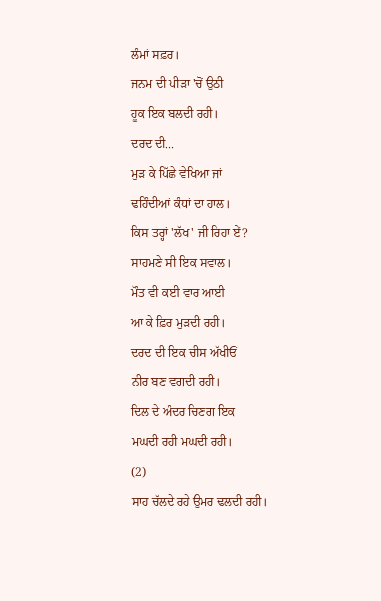ਲੰਮਾਂ ਸਫ਼ਰ।
ਜਨਮ ਦੀ ਪੀੜਾ 'ਚੋਂ ਉਠੀ
ਹੂਕ ਇਕ ਬਲਦੀ ਰਹੀ।
ਦਰਦ ਦੀ...
ਮੁੜ ਕੇ ਪਿੱਛੇ ਵੇਖਿਆ ਜਾਂ
ਢਹਿੰਦੀਆਂ ਕੰਧਾਂ ਦਾ ਹਾਲ।
ਕਿਸ ਤਰ੍ਹਾਂ 'ਲੱਖ' ਜੀ ਰਿਹਾ ਏਂ?
ਸਾਹਮਣੇ ਸੀ ਇਕ ਸਵਾਲ।
ਮੌਤ ਵੀ ਕਈ ਵਾਰ ਆਈ
ਆ ਕੇ ਫ਼ਿਰ ਮੁੜਦੀ ਰਹੀ।
ਦਰਦ ਦੀ ਇਕ ਚੀਸ ਅੱਖੀਓਂ
ਨੀਰ ਬਣ ਵਗਦੀ ਰਹੀ।
ਦਿਲ ਦੇ ਅੰਦਰ ਚਿਣਗ ਇਕ
ਮਘਦੀ ਰਹੀ ਮਘਦੀ ਰਹੀ।
(2)
ਸਾਹ ਚੱਲਦੇ ਰਹੇ ਉਮਰ ਢਲਦੀ ਰਹੀ।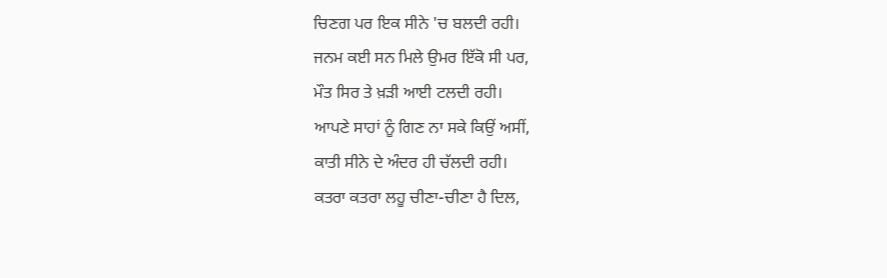ਚਿਣਗ ਪਰ ਇਕ ਸੀਨੇ 'ਚ ਬਲਦੀ ਰਹੀ।
ਜਨਮ ਕਈ ਸਨ ਮਿਲੇ ਉਮਰ ਇੱਕੋ ਸੀ ਪਰ,
ਮੌਤ ਸਿਰ ਤੇ ਖ਼ੜੀ ਆਈ ਟਲਦੀ ਰਹੀ।
ਆਪਣੇ ਸਾਹਾਂ ਨੂੰ ਗਿਣ ਨਾ ਸਕੇ ਕਿਉਂ ਅਸੀਂ,
ਕਾਤੀ ਸੀਨੇ ਦੇ ਅੰਦਰ ਹੀ ਚੱਲਦੀ ਰਹੀ।
ਕਤਰਾ ਕਤਰਾ ਲਹੂ ਚੀਣਾ-ਚੀਣਾ ਹੈ ਦਿਲ,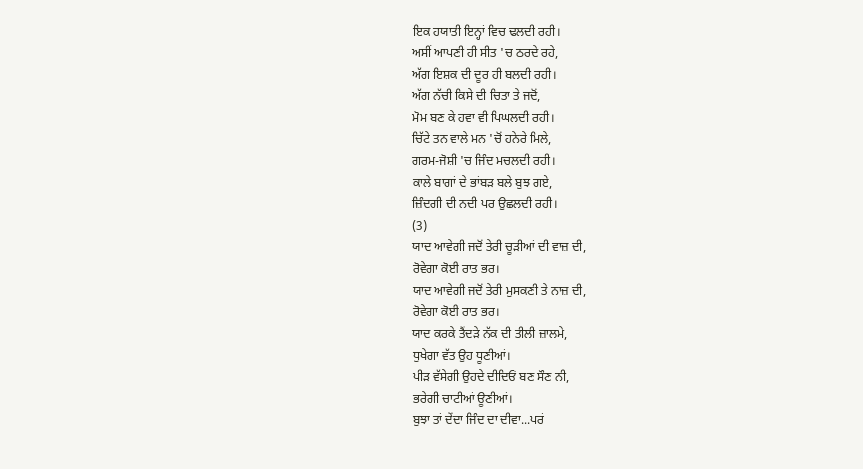ਇਕ ਹਯਾਤੀ ਇਨ੍ਹਾਂ ਵਿਚ ਢਲਦੀ ਰਹੀ।
ਅਸੀਂ ਆਪਣੀ ਹੀ ਸੀਤ 'ਚ ਠਰਦੇ ਰਹੇ,
ਅੱਗ ਇਸ਼ਕ ਦੀ ਦੂਰ ਹੀ ਬਲਦੀ ਰਹੀ।
ਅੱਗ ਨੱਚੀ ਕਿਸੇ ਦੀ ਚਿਤਾ ਤੇ ਜਦੋਂ,
ਮੋਮ ਬਣ ਕੇ ਹਵਾ ਵੀ ਪਿਘਲਦੀ ਰਹੀ।
ਚਿੱਟੇ ਤਨ ਵਾਲੇ ਮਨ 'ਚੋਂ ਹਨੇਰੇ ਮਿਲੇ,
ਗਰਮ-ਜੋਸ਼ੀ 'ਚ ਜਿੰਦ ਮਚਲਦੀ ਰਹੀ।
ਕਾਲੇ ਬਾਗਾਂ ਦੇ ਭਾਂਬੜ ਬਲੇ ਬੁਝ ਗਏ,
ਜ਼ਿੰਦਗੀ ਦੀ ਨਦੀ ਪਰ ਉਛਲਦੀ ਰਹੀ।
(3)
ਯਾਦ ਆਵੇਗੀ ਜਦੋਂ ਤੇਰੀ ਚੂੜੀਆਂ ਦੀ ਵਾਜ਼ ਦੀ,
ਰੋਵੇਗਾ ਕੋਈ ਰਾਤ ਭਰ।
ਯਾਦ ਆਵੇਗੀ ਜਦੋਂ ਤੇਰੀ ਮੁਸਕਣੀ ਤੇ ਨਾਜ਼ ਦੀ,
ਰੋਵੇਗਾ ਕੋਈ ਰਾਤ ਭਰ।
ਯਾਦ ਕਰਕੇ ਤੈਂਦੜੇ ਨੱਕ ਦੀ ਤੀਲੀ ਜ਼ਾਲਮੇ,
ਧੁਖੇਗਾ ਵੱਤ ਉਹ ਧੂਣੀਆਂ।
ਪੀੜ ਵੱਸੇਗੀ ਉਹਦੇ ਦੀਦਿਓਂ ਬਣ ਸੌਣ ਨੀ,
ਭਰੇਗੀ ਚਾਟੀਆਂ ਊਣੀਆਂ।
ਬੁਝਾ ਤਾਂ ਦੇਂਦਾ ਜਿੰਦ ਦਾ ਦੀਵਾ...ਪਰਂ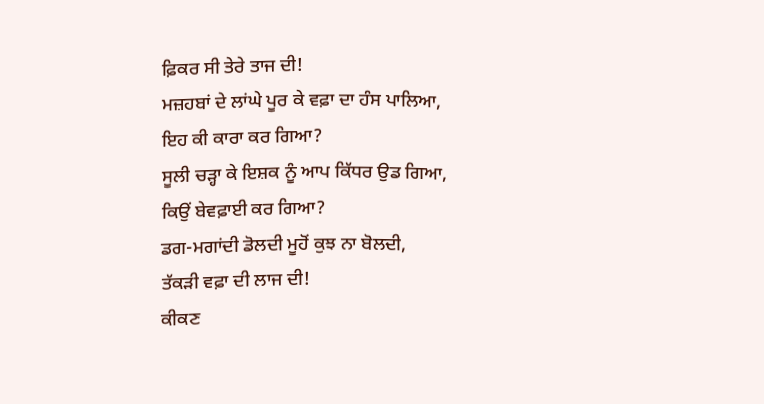ਫ਼ਿਕਰ ਸੀ ਤੇਰੇ ਤਾਜ ਦੀ!
ਮਜ਼ਹਬਾਂ ਦੇ ਲਾਂਘੇ ਪੂਰ ਕੇ ਵਫ਼ਾ ਦਾ ਹੰਸ ਪਾਲਿਆ,
ਇਹ ਕੀ ਕਾਰਾ ਕਰ ਗਿਆ?
ਸੂਲੀ ਚੜ੍ਹਾ ਕੇ ਇਸ਼ਕ ਨੂੰ ਆਪ ਕਿੱਧਰ ਉਡ ਗਿਆ,
ਕਿਉਂ ਬੇਵਫ਼ਾਈ ਕਰ ਗਿਆ?
ਡਗ-ਮਗਾਂਦੀ ਡੋਲਦੀ ਮੂਹੋਂ ਕੁਝ ਨਾ ਬੋਲਦੀ,
ਤੱਕੜੀ ਵਫ਼ਾ ਦੀ ਲਾਜ ਦੀ!
ਕੀਕਣ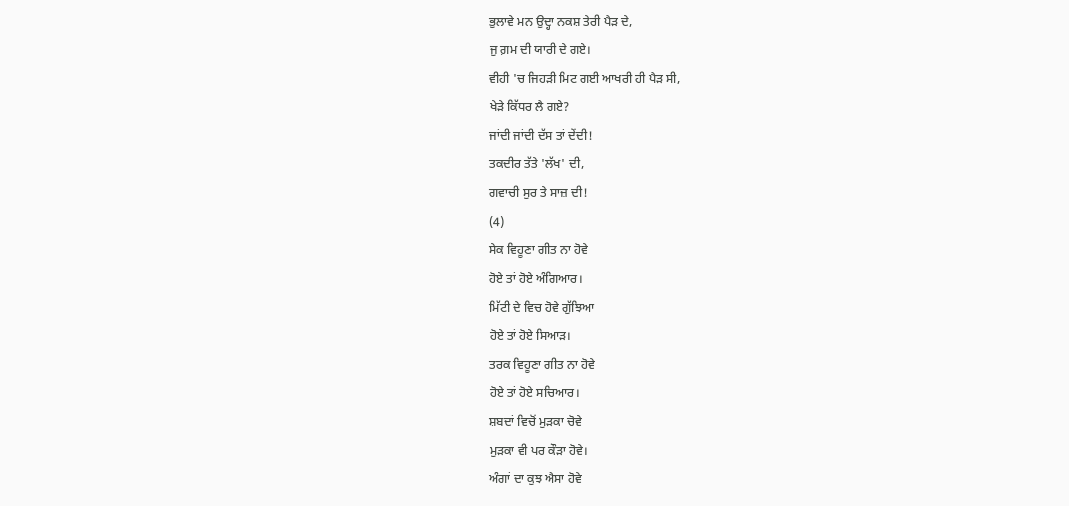ਭੁਲਾਵੇ ਮਨ ਉਦ੍ਹਾ ਨਕਸ਼ ਤੇਰੀ ਪੈੜ ਦੇ,
ਜੁ ਗ਼ਮ ਦੀ ਯਾਰੀ ਦੇ ਗਏ।
ਵੀਹੀ 'ਚ ਜਿਹੜੀ ਮਿਟ ਗਈ ਆਖਰੀ ਹੀ ਪੈੜ ਸੀ,
ਖੇੜੇ ਕਿੱਧਰ ਲੈ ਗਏ?
ਜਾਂਦੀ ਜਾਂਦੀ ਦੱਸ ਤਾਂ ਦੇਂਦੀ!
ਤਕਦੀਰ ਤੱਤੇ 'ਲੱਖ' ਦੀ,
ਗਵਾਚੀ ਸੁਰ ਤੇ ਸਾਜ਼ ਦੀ!
(4)
ਸੇਕ ਵਿਹੂਣਾ ਗੀਤ ਨਾ ਹੋਵੇ
ਹੋਏ ਤਾਂ ਹੋਏ ਅੰਗਿਆਰ।
ਮਿੱਟੀ ਦੇ ਵਿਚ ਹੋਵੇ ਗੁੱਝਿਆ
ਹੋਏ ਤਾਂ ਹੋਏ ਸਿਆੜ।
ਤਰਕ ਵਿਹੂਣਾ ਗੀਤ ਨਾ ਹੋਵੇ
ਹੋਏ ਤਾਂ ਹੋਏ ਸਚਿਆਰ।
ਸ਼ਬਦਾਂ ਵਿਚੋਂ ਮੁੜਕਾ ਚੋਵੇ
ਮੁੜਕਾ ਵੀ ਪਰ ਕੌੜਾ ਹੋਵੇ।
ਅੰਗਾਂ ਦਾ ਕੁਝ ਐਸਾ ਹੋਵੇ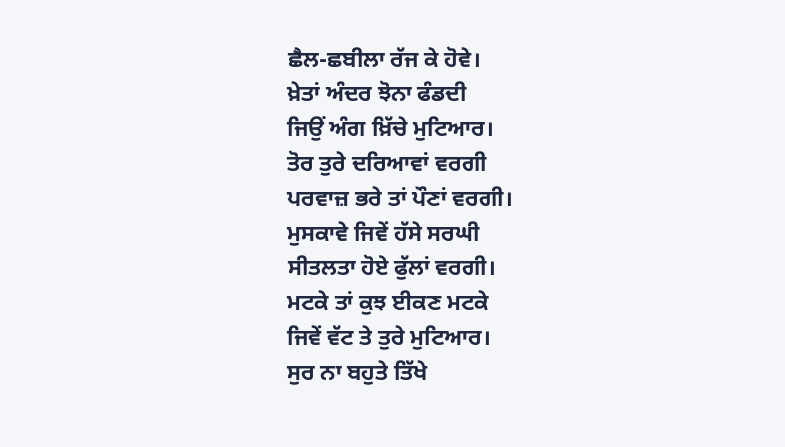ਛੈਲ-ਛਬੀਲਾ ਰੱਜ ਕੇ ਹੋਵੇ।
ਖ਼ੇਤਾਂ ਅੰਦਰ ਝੋਨਾ ਫੰਡਦੀ
ਜਿਉਂ ਅੰਗ ਖ਼ਿੱਚੇ ਮੁਟਿਆਰ।
ਤੋਰ ਤੁਰੇ ਦਰਿਆਵਾਂ ਵਰਗੀ
ਪਰਵਾਜ਼ ਭਰੇ ਤਾਂ ਪੌਣਾਂ ਵਰਗੀ।
ਮੁਸਕਾਵੇ ਜਿਵੇਂ ਹੱਸੇ ਸਰਘੀ
ਸੀਤਲਤਾ ਹੋਏ ਫੁੱਲਾਂ ਵਰਗੀ।
ਮਟਕੇ ਤਾਂ ਕੁਝ ਈਕਣ ਮਟਕੇ
ਜਿਵੇਂ ਵੱਟ ਤੇ ਤੁਰੇ ਮੁਟਿਆਰ।
ਸੁਰ ਨਾ ਬਹੁਤੇ ਤਿੱਖੇ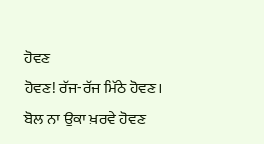ਹੋਵਣ
ਹੋਵਣ! ਰੱਜ-ਰੱਜ ਮਿੱਠੇ ਹੋਵਣ।
ਬੋਲ ਨਾ ਉਕਾ ਖ਼ਰਵੇ ਹੋਵਣ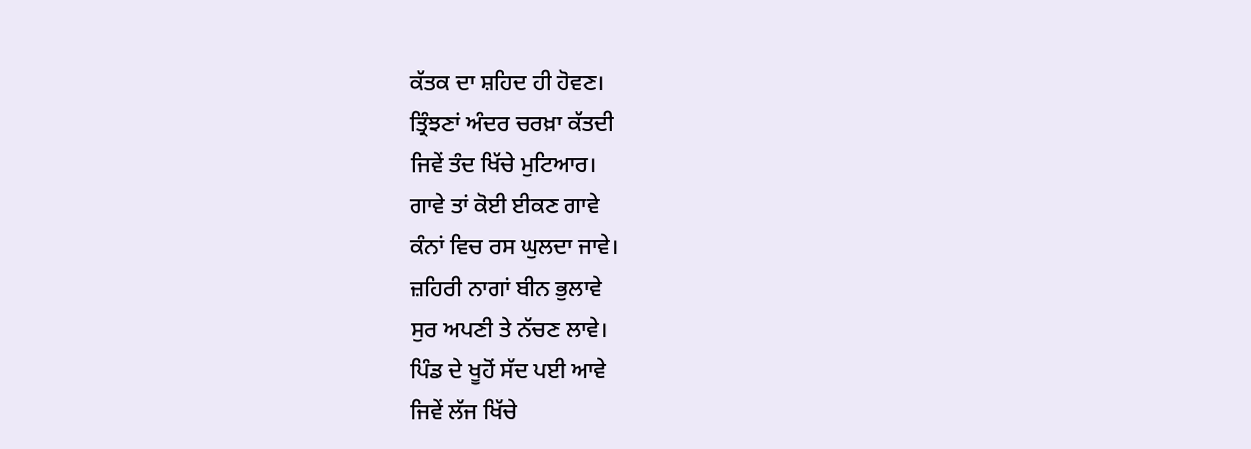ਕੱਤਕ ਦਾ ਸ਼ਹਿਦ ਹੀ ਹੋਵਣ।
ਤ੍ਰਿੰਝਣਾਂ ਅੰਦਰ ਚਰਖ਼ਾ ਕੱਤਦੀ
ਜਿਵੇਂ ਤੰਦ ਖਿੱਚੇ ਮੁਟਿਆਰ।
ਗਾਵੇ ਤਾਂ ਕੋਈ ਈਕਣ ਗਾਵੇ
ਕੰਨਾਂ ਵਿਚ ਰਸ ਘੁਲਦਾ ਜਾਵੇ।
ਜ਼ਹਿਰੀ ਨਾਗਾਂ ਬੀਨ ਭੁਲਾਵੇ
ਸੁਰ ਅਪਣੀ ਤੇ ਨੱਚਣ ਲਾਵੇ।
ਪਿੰਡ ਦੇ ਖੂਹੋਂ ਸੱਦ ਪਈ ਆਵੇ
ਜਿਵੇਂ ਲੱਜ ਖਿੱਚੇ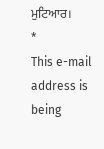ਮੁਟਿਆਰ।
*
This e-mail address is being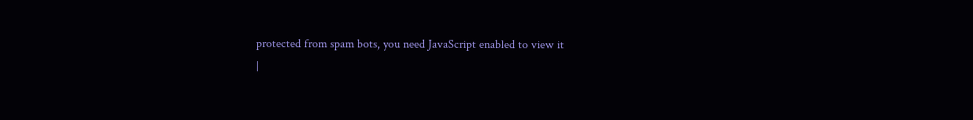protected from spam bots, you need JavaScript enabled to view it
|